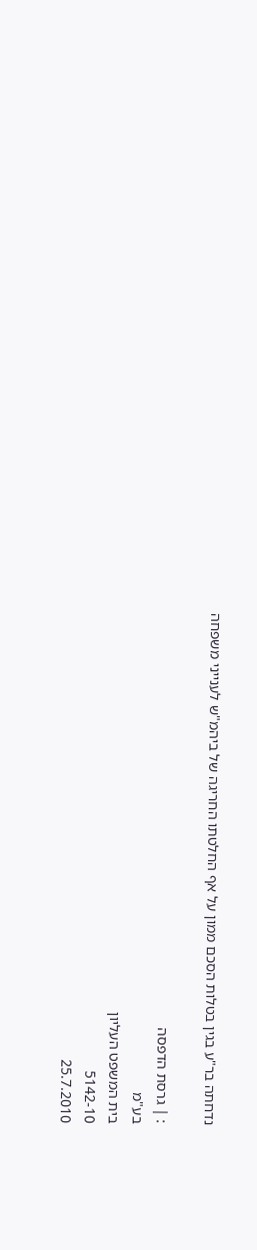נדחתה בר"ע בגין בטלות הסכם ממון על אף החלטתו החריגה של ביהמ"ש לענייני משפחה

: | גרסת הדפסה
בע"מ
בית המשפט העליון
5142-10
25.7.2010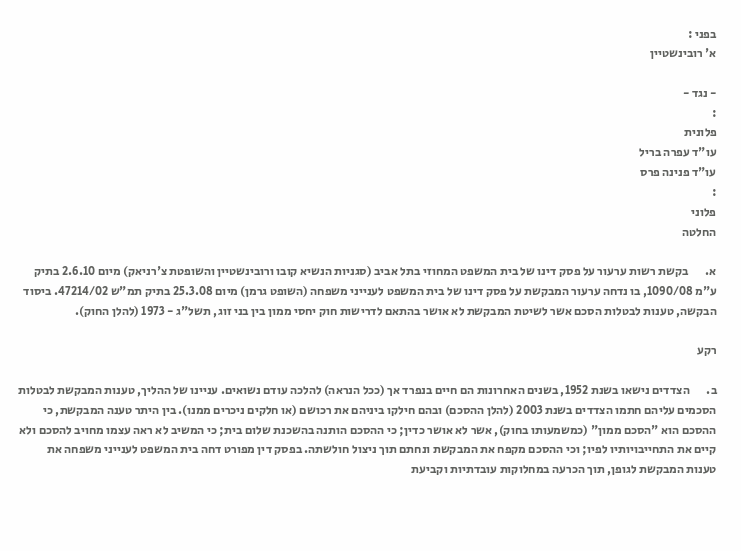בפני :
א' רובינשטיין

- נגד -
:
פלונית
עו"ד עפרה בריל
עו"ד פנינה פרס
:
פלוני
החלטה

א.       בקשת רשות ערעור על פסק דינו של בית המשפט המחוזי בתל אביב (סגניות הנשיא קובו ורובינשטיין והשופטת צ'רניאק) מיום 2.6.10 בתיק ע"מ 1090/08, בו נדחה ערעור המבקשת על פסק דינו של בית המשפט לענייני משפחה (השופט גרמן) מיום 25.3.08 בתיק תמ"ש 47214/02. ביסוד הבקשה, טענות לבטלות הסכם אשר לשיטת המבקשת לא אושר בהתאם לדרישות חוק יחסי ממון בין בני זוג, תשל"ג - 1973 (להלן החוק).

רקע

ב.       הצדדים נישאו בשנת 1952, בשנים האחרונות הם חיים בנפרד אך (ככל הנראה) להלכה עודם נשואים. עניינו של ההליך, טענות המבקשת לבטלות הסכמים עליהם חתמו הצדדים בשנת 2003 (להלן ההסכם) ובהם חילקו ביניהם את רכושם (או חלקים ניכרים ממנו). בין היתר טענה המבקשת, כי ההסכם הוא "הסכם ממון" (כמשמעותו בחוק), אשר לא אושר כדין; כי ההסכם הותנה בהשכנת שלום בית; כי המשיב לא ראה עצמו מחויב להסכם ולא קיים את התחייבויותיו לפיו; וכי ההסכם מקפח את המבקשת ונחתם תוך ניצול חולשתה. בפסק דין מפורט דחה בית המשפט לענייני משפחה את טענות המבקשת לגופן, תוך הכרעה במחלוקות עובדתיות וקביעת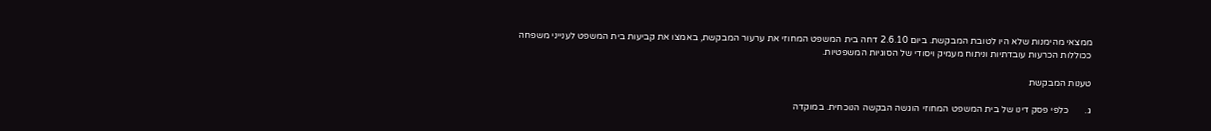ממצאי מהימנות שלא היו לטובת המבקשת. ביום 2.6.10 דחה בית המשפט המחוזי את ערעור המבקשת, באמצו את קביעות בית המשפט לענייני משפחה ככוללות הכרעות עובדתיות וניתוח מעמיק ויסודי של הסוגיות המשפטיות.

טענות המבקשת

ג.       כלפי פסק דינו של בית המשפט המחוזי הוגשה הבקשה הנוכחית. במוקדה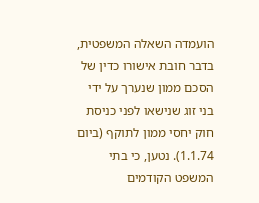הועמדה השאלה המשפטית, בדבר חובת אישורו כדין של הסכם ממון שנערך על ידי בני זוג שנישאו לפני כניסת חוק יחסי ממון לתוקף (ביום 1.1.74). נטען, כי בתי המשפט הקודמים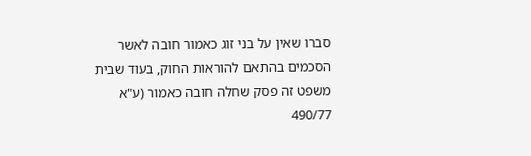סברו שאין על בני זוג כאמור חובה לאשר הסכמים בהתאם להוראות החוק, בעוד שבית משפט זה פסק שחלה חובה כאמור (ע"א 490/77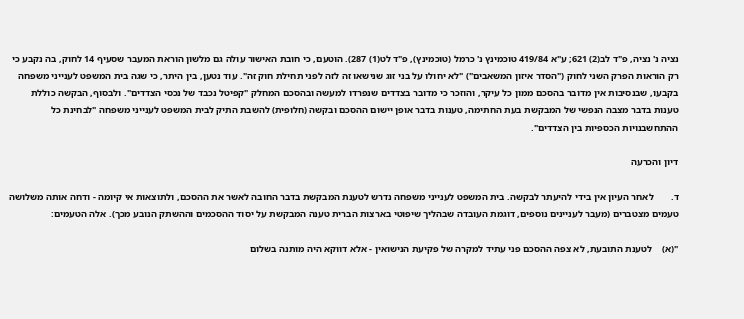נציה נ' נציה, פ"ד לב(2) 621; ע"א 419/84 טוכמינץ נ' כרמל (טוכמינץ), פ"ד לט(1) 287). הוטעם, כי חובת האישור עולה גם מלשון הוראת המעבר שסעיף 14 לחוק, בה נקבע כי רק הוראות הפרק השני לחוק ("הסדר איזון המשאבים") "לא יחולו על בני זוג שנישאו זה לזה לפני תחילת חוק זה". עוד נטען, בין היתר, כי שגה בית המשפט לענייני משפחה בקבעו, שבנסיבות אין מדובר בהסכם ממון כל עיקר, והוזכר כי מדובר בצדדים שנפרדו למעשה ובהסכם המחלק "קפיטל נכבד של נכסי הצדדים". ולבסוף, הבקשה כוללת טענות בדבר מצבה הנפשי של המבקשת בעת החתימה, טענות בדבר אופן יישום ההסכם ובקשה (חלופית) להשבת התיק לבית המשפט לענייני משפחה "לבחינת כל ההתחשבנויות הכספיות בין הצדדים".

דיון והכרעה

ד.       לאחר העיון אין בידי להיעתר לבקשה. בית המשפט לענייני משפחה נדרש לטענת המבקשת בדבר החובה לאשר את ההסכם, ולתוצאות אי קיומה - ודחה אותה משלושה טעמים מצטברים (מעבר לעניינים נוספים, דוגמת העובדה שבהליך שיפוטי בארצות הברית טענה המבקשת על יסוד ההסכמים וההשתק הנובע מכך). אלה הטעמים:

"(א)    לטענת התובעת, לא צפה ההסכם פני עתיד למקרה של פקיעת הנישואין - אלא דווקא היה מותנה בשלום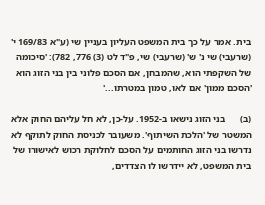בית. אמר על כך בית המשפט העליון בעניין שי (ע"א 169/83 י' (שרעבי) שי נ' ש' (שרעבי) שי, פ"ד לט (3) 776, 782): 'סיכומה של השקפתי הוא, שהמבחן, אם הסכם פלוני בין בני הזוג הוא 'הסכם ממון' אם לאו, טמון במטרתו...'

(ב)      בני הזוג נישאו ב-1952. על-כן, לא חל עליהם החוק אלא המשטר של 'הלכת השיתוף'. משעובר לכניסת החוק לתוקף לא נדרשו בני הזוג החותמים על הסכם לחלוקת רכוש לאישורו של בית המשפט, לא יידרשו לו הצדדים,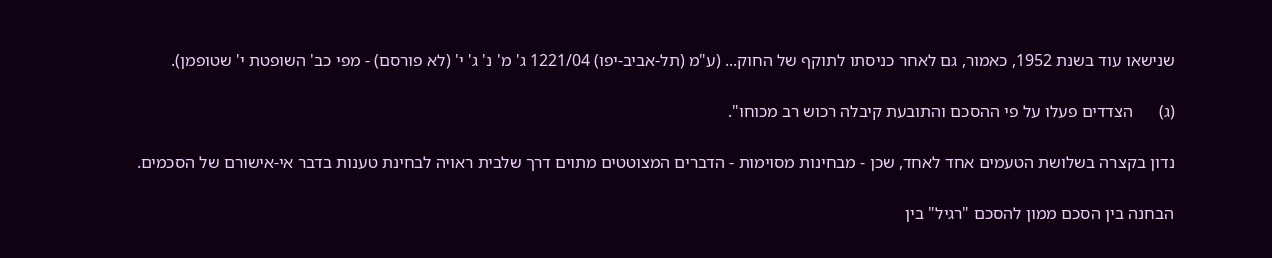שנישאו עוד בשנת 1952, כאמור, גם לאחר כניסתו לתוקף של החוק... (ע"מ (תל-אביב-יפו) 1221/04 ג' מ' נ' ג' י' (לא פורסם) - מפי כב' השופטת י' שטופמן).

(ג)      הצדדים פעלו על פי ההסכם והתובעת קיבלה רכוש רב מכוחו".

נדון בקצרה בשלושת הטעמים אחד לאחד, שכן - מבחינות מסוימות - הדברים המצוטטים מתוים דרך שלבית ראויה לבחינת טענות בדבר אי-אישורם של הסכמים.

הבחנה בין הסכם ממון להסכם "רגיל" בין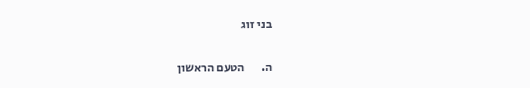בני זוג

ה.       הטעם הראשון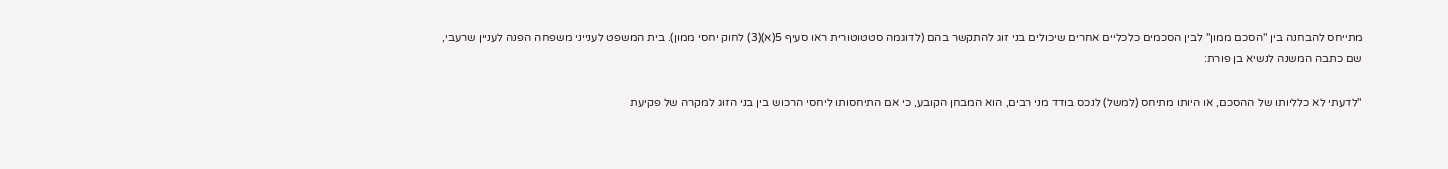מתייחס להבחנה בין "הסכם ממון" לבין הסכמים כלכליים אחרים שיכולים בני זוג להתקשר בהם (לדוגמה סטטוטורית ראו סעיף 5(א)(3) לחוק יחסי ממון). בית המשפט לענייני משפחה הפנה לעניין שרעבי, שם כתבה המשנה לנשיא בן פורת:

"לדעתי לא כלליותו של ההסכם, או היותו מתיחס (למשל) לנכס בודד מני רבים, הוא המבחן הקובע, כי אם התיחסותו ליחסי הרכוש בין בני הזוג למקרה של פקיעת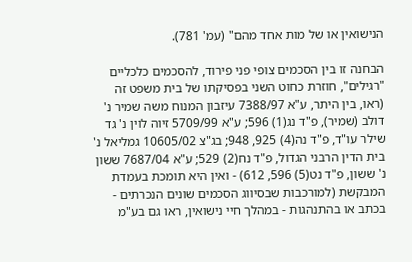הנישואין או של מות אחד מהם" (עמ' 781).

הבחנה זו בין הסכמים צופי פני פירוד, להסכמים כלכליים "רגילים", חוזרת כחוט השני בפסיקתו של בית משפט זה (ראו, בין היתר, ע"א 7388/97 עיזבון המנוח משה שמיר נ' דולב (שמיר), פ"ד נג(1) 596; ע"א 5709/99 זיוה לוין נ' גד שילר עו"ד, פ"ד נה(4) 925, 948; בג"צ 10605/02 גמליאל נ' בית הדין הרבני הגדול, פ"ד נח(2) 529; ע"א 7687/04 ששון נ' ששון, פ"ד נט(5) 596, 612) - ואין היא תומכת בעמדת המבקשת (למורכבות שבסיווג הסכמים שונים הנכרתים - בכתב או בהתנהגות - במהלך חיי נישואין, ראו גם בע"מ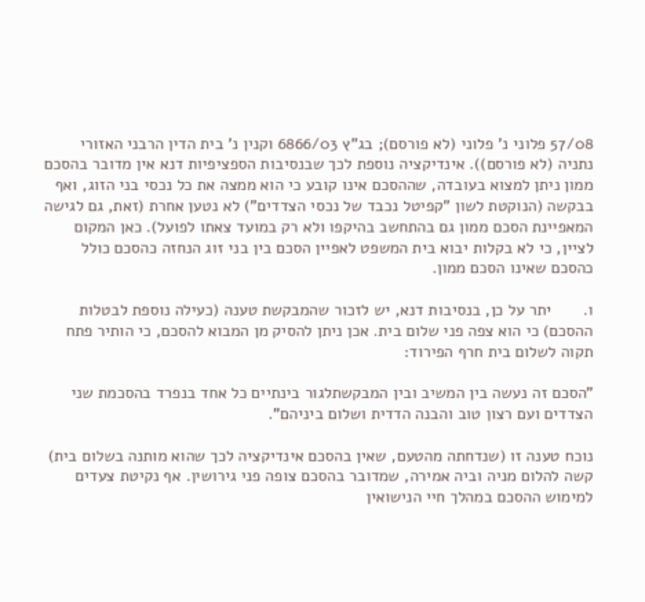57/08 פלוני נ' פלוני (לא פורסם); בג"ץ 6866/03 וקנין נ' בית הדין הרבני האזורי נתניה (לא פורסם)). אינדיקציה נוספת לכך שבנסיבות הספציפיות דנא אין מדובר בהסכם ממון ניתן למצוא בעובדה, שההסכם אינו קובע כי הוא ממצה את כל נכסי בני הזוג, ואף בבקשה (הנוקטת לשון "קפיטל נכבד של נכסי הצדדים") לא נטען אחרת (זאת, גם לגישה המאפיינת הסכם ממון גם בהתחשב בהיקפו ולא רק במועד צאתו לפועל). כאן המקום לציין, כי לא בקלות יבוא בית המשפט לאפיין הסכם בין בני זוג הנחזה כהסכם כולל כהסכם שאינו הסכם ממון.

ו.       יתר על כן, בנסיבות דנא, יש לזכור שהמבקשת טענה (כעילה נוספת לבטלות ההסכם) כי הוא צפה פני שלום בית. אכן ניתן להסיק מן המבוא להסכם, כי הותיר פתח תקוה לשלום בית חרף הפירוד:

"הסכם זה נעשה בין המשיב ובין המבקשתלגור בינתיים כל אחד בנפרד בהסכמת שני הצדדים ועם רצון טוב והבנה הדדית ושלום ביניהם".

נוכח טענה זו (שנדחתה מהטעם, שאין בהסכם אינדיקציה לכך שהוא מותנה בשלום בית) קשה להלום מניה וביה אמירה, שמדובר בהסכם צופה פני גירושין. אף נקיטת צעדים למימוש ההסכם במהלך חיי הנישואין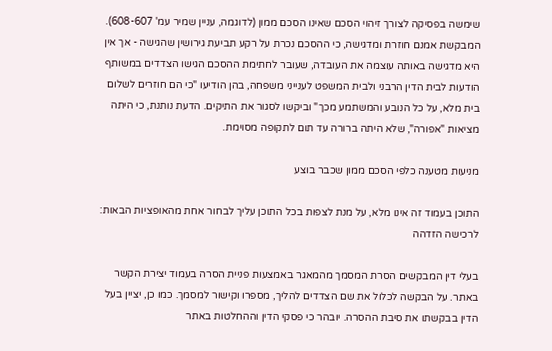שימשה בפסיקה לצורך זיהוי הסכם שאינו הסכם ממון (לדוגמה, עניין שמיר עמ' 608-607). המבקשת אמנם חוזרת ומדגישה, כי ההסכם נכרת על רקע תביעת גירושין שהגישה - אך אין היא מדגישה באותה עוצמה את העובדה, שעובר לחתימת ההסכם הגישו הצדדים במשותף הודעות לבית הדין הרבני ולבית המשפט לענייני משפחה, בהן הודיעו "כי הם חוזרים לשלום בית מלא, על כל הנובע והמשתמע מכך" וביקשו לסגור את התיקים. הדעת נותנת, כי היתה מציאות "אפורה", שלא היתה ברורה עד תום לתקופה מסוימת.

מניעות מטענה כלפי הסכם ממון שכבר בוצע

התוכן בעמוד זה אינו מלא, על מנת לצפות בכל התוכן עליך לבחור אחת מהאופציות הבאות:
לרכישה הזדהה

בעלי דין המבקשים הסרת המסמך מהמאגר באמצעות פניית הסרה בעמוד יצירת הקשר באתר. על הבקשה לכלול את שם הצדדים להליך, מספרו וקישור למסמך. כמו כן, יציין בעל הדין בבקשתו את סיבת ההסרה. יובהר כי פסקי הדין וההחלטות באתר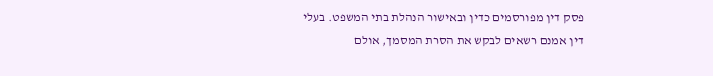פסק דין מפורסמים כדין ובאישור הנהלת בתי המשפט. בעלי דין אמנם רשאים לבקש את הסרת המסמך, אולם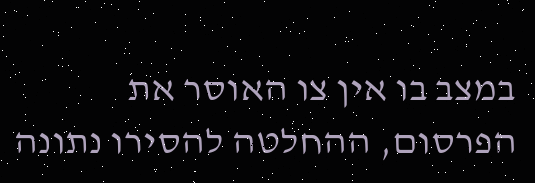במצב בו אין צו האוסר את הפרסום, ההחלטה להסירו נתונה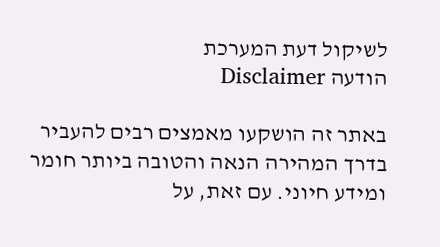לשיקול דעת המערכת
הודעה Disclaimer

באתר זה הושקעו מאמצים רבים להעביר בדרך המהירה הנאה והטובה ביותר חומר ומידע חיוני. עם זאת, על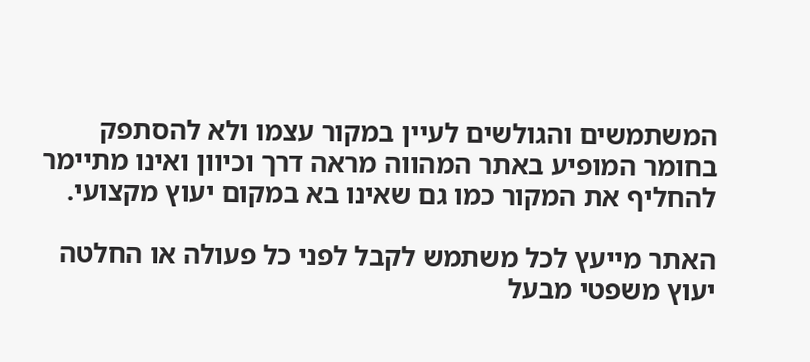המשתמשים והגולשים לעיין במקור עצמו ולא להסתפק בחומר המופיע באתר המהווה מראה דרך וכיוון ואינו מתיימר להחליף את המקור כמו גם שאינו בא במקום יעוץ מקצועי.

האתר מייעץ לכל משתמש לקבל לפני כל פעולה או החלטה יעוץ משפטי מבעל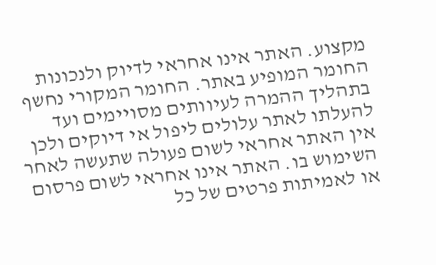מקצוע. האתר אינו אחראי לדיוק ולנכונות החומר המופיע באתר. החומר המקורי נחשף בתהליך ההמרה לעיוותים מסויימים ועד להעלתו לאתר עלולים ליפול אי דיוקים ולכן אין האתר אחראי לשום פעולה שתעשה לאחר השימוש בו. האתר אינו אחראי לשום פרסום או לאמיתות פרטים של כל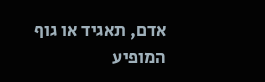אדם, תאגיד או גוף המופיע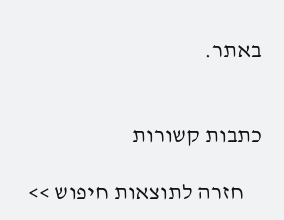באתר.


כתבות קשורות

    חזרה לתוצאות חיפוש >>